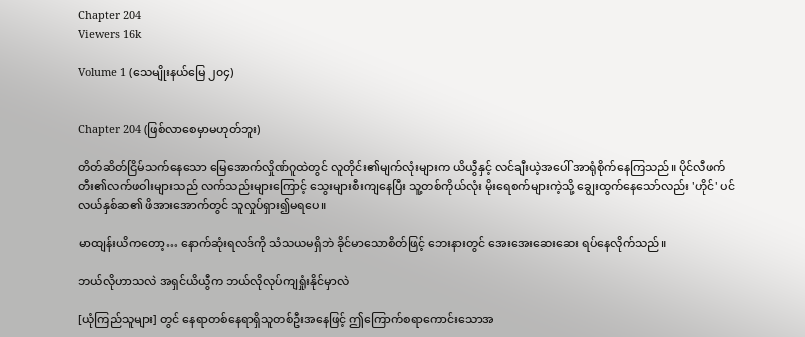Chapter 204
Viewers 16k

Volume 1 (သေမျိုးနယ်မြေ ၂၀၄)


Chapter 204 (ဖြစ်လာစေမှာမဟုတ်ဘူး)

တိတ်ဆိတ်ငြိမ်သက်နေသော မြေအောက်လှိုဏ်ဂူထဲတွင် လူတိုင်း၏မျက်လုံးများက ယိယွီနှင့် လင်ချီးယဲ့အပေါ် အာရုံစိုက်နေကြသည်။ ပိုင်လီဖက်တီး၏လက်ဖဝါးများသည် လက်သည်းများကြောင့် သွေးများစီးကျနေပြီး သူ့တစ်ကိုယ်လုံး မိုးရေစက်များကဲ့သို့ ချွေးထွက်နေသော်လည်း 'ဟိုင်' ပင်လယ်နှစ်ဆ၏ ဖိအားအောက်တွင် သူလှုပ်ရှား၍မရပေ။

မာထျန်းယိကတော့… နောက်ဆုံးရလဒ်ကို သံသယမရှိဘဲ ခိုင်မာသောစိတ်ဖြင့် ဘေးနားတွင် အေးအေးဆေးဆေး ရပ်နေလိုက်သည်။

ဘယ်လိုဟာသလဲ အရှင်ယိယွီက ဘယ်လိုလုပ်ကျရှုံးနိုင်မှာလဲ

[ယုံကြည်သူများ] တွင် နေရာတစ်နေရာရှိသူတစ်ဦးအနေဖြင့် ဤကြောက်စရာကောင်းသောအ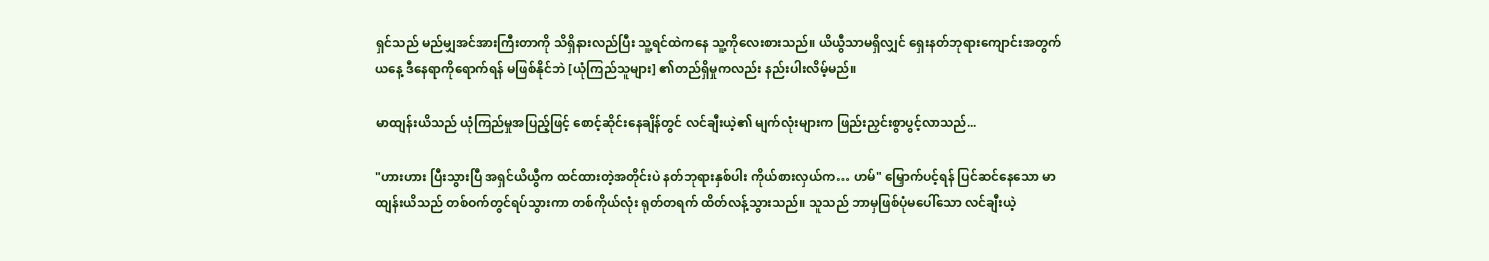ရှင်သည် မည်မျှအင်အားကြီးတာကို သိရှိနားလည်ပြီး သူ့ရင်ထဲကနေ သူ့ကိုလေးစားသည်။ ယိယွီသာမရှိလျှင် ရှေးနတ်ဘုရားကျောင်းအတွက် ယနေ့ ဒီနေရာကိုရောက်ရန် မဖြစ်နိုင်ဘဲ [ယုံကြည်သူများ] ၏တည်ရှိမှုကလည်း နည်းပါးလိမ့်မည်။

မာထျန်းယိသည် ယုံကြည်မှုအပြည့်ဖြင့် စောင့်ဆိုင်းနေချိန်တွင် လင်ချီးယဲ့၏ မျက်လုံးများက ဖြည်းညှင်းစွာပွင့်လာသည်...

"ဟားဟား ပြီးသွားပြီ အရှင်ယိယွီက ထင်ထားတဲ့အတိုင်းပဲ နတ်ဘုရားနှစ်ပါး ကိုယ်စားလှယ်က… ဟမ်" မြှောက်ပင့်ရန် ပြင်ဆင်နေသော မာထျန်းယိသည် တစ်ဝက်တွင်ရပ်သွားကာ တစ်ကိုယ်လုံး ရုတ်တရက် ထိတ်လန့်သွားသည်။ သူသည် ဘာမှဖြစ်ပုံမပေါ်သော လင်ချီးယဲ့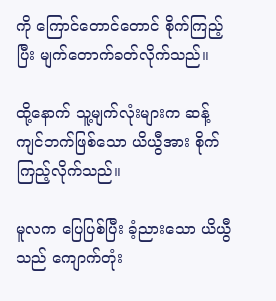ကို ကြောင်တောင်တောင် စိုက်ကြည့်ပြီး မျက်တောက်ခတ်လိုက်သည်။

ထို့နောက် သူ့မျက်လုံးများက ဆန့်ကျင်ဘက်ဖြစ်သော ယိယွီအား စိုက်ကြည့်လိုက်သည်။

မူလက ပြေပြစ်ပြီး ခံ့ညားသော ယိယွီသည် ကျောက်တုံး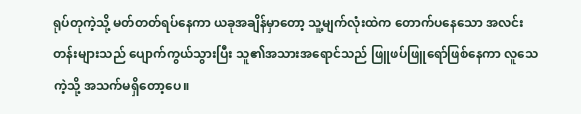ရုပ်တုကဲ့သို့ မတ်တတ်ရပ်နေကာ ယခုအချိန်မှာတော့ သူ့မျက်လုံးထဲက တောက်ပနေသော အလင်းတန်းများသည် ပျောက်ကွယ်သွားပြီး သူ၏အသားအရောင်သည် ဖြူဖပ်ဖြူရော်ဖြစ်နေကာ လူသေကဲ့သို့ အသက်မရှိတော့ပေ။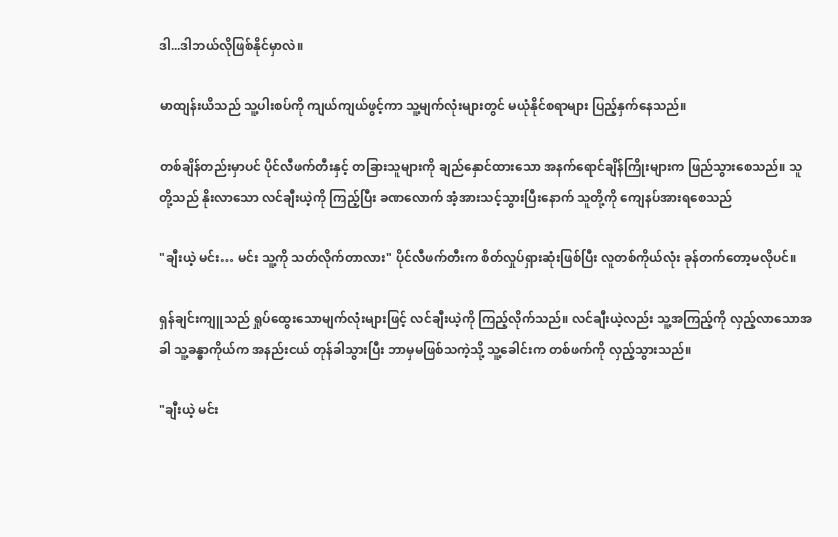ဒါ...ဒါဘယ်လိုဖြစ်နိုင်မှာလဲ။

မာထျန်းယိသည် သူ့ပါးစပ်ကို ကျယ်ကျယ်ဖွင့်ကာ သူ့မျက်လုံးများတွင် မယုံနိုင်စရာများ ပြည့်နှက်နေသည်။

တစ်ချိန်တည်းမှာပင် ပိုင်လီဖက်တီးနှင့် တခြားသူများကို ချည်နှောင်ထားသော အနက်ရောင်ချိန်ကြိုးများက ဖြည်သွားစေသည်။ သူတို့သည် နိုးလာသော လင်ချီးယဲ့ကို ကြည့်ပြီး ခဏလောက် အံ့အားသင့်သွားပြီးနောက် သူတို့ကို ကျေနပ်အားရစေသည်

"ချီးယဲ့ မင်း… မင်း သူ့ကို သတ်လိုက်တာလား" ပိုင်လီဖက်တီးက စိတ်လှုပ်ရှားဆုံးဖြစ်ပြီး လူတစ်ကိုယ်လုံး ခုန်တက်တော့မလိုပင်။

ရှန်ချင်းကျူသည် ရှုပ်ထွေးသောမျက်လုံးများဖြင့် လင်ချီးယဲ့ကို ကြည့်လိုက်သည်။ လင်ချီးယဲ့လည်း သူ့အကြည့်ကို လှည့်လာသောအခါ သူ့ခန္ဓာကိုယ်က အနည်းငယ် တုန်ခါသွားပြီး ဘာမှမဖြစ်သကဲ့သို့ သူ့ခေါင်းက တစ်ဖက်ကို လှည့်သွားသည်။

"ချီးယဲ့ မင်း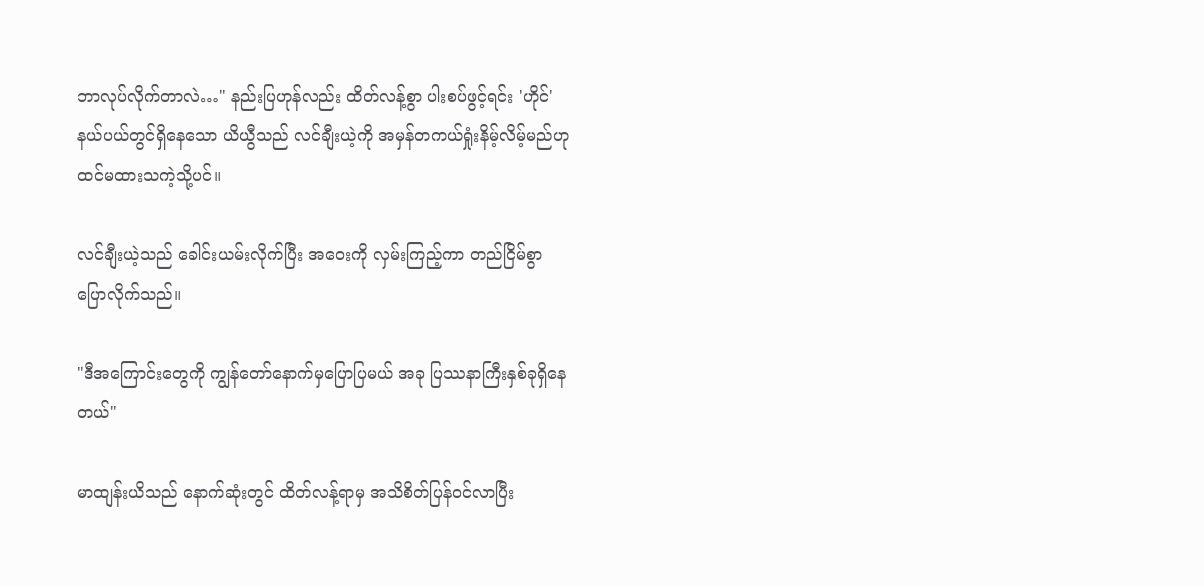ဘာလုပ်လိုက်တာလဲ…" နည်းပြဟုန်လည်း ထိတ်လန့်စွာ ပါးစပ်ဖွင့်ရင်း 'ဟိုင်' နယ်ပယ်တွင်ရှိနေသော ယိယွီသည် လင်ချီးယဲ့ကို အမှန်တကယ်ရှုံးနိမ့်လိမ့်မည်ဟု ထင်မထားသကဲ့သို့ပင်။

လင်ချီးယဲ့သည် ခေါင်းယမ်းလိုက်ပြီး အဝေးကို လှမ်းကြည့်ကာ တည်ငြိမ်စွာ ပြောလိုက်သည်။

"ဒီအကြောင်းတွေကို ကျွန်တော်နောက်မှပြောပြမယ် အခု ပြဿနာကြီးနှစ်ခုရှိနေတယ်"

မာထျန်းယိသည် နောက်ဆုံးတွင် ထိတ်လန့်ရာမှ အသိစိတ်ပြန်ဝင်လာပြီး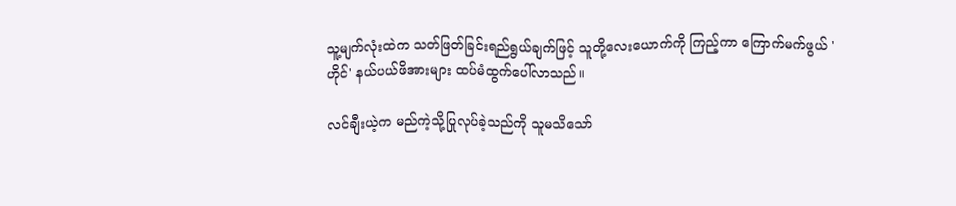သူ့မျက်လုံးထဲက သတ်ဖြတ်ခြင်းရည်ရွယ်ချက်ဖြင့် သူတို့လေးယောက်ကို ကြည့်ကာ ကြောက်မက်ဖွယ် 'ဟိုင်' နယ်ပယ်ဖိအားများ ထပ်မံထွက်ပေါ်လာသည်။

လင်ချီးယဲ့က မည်ကဲ့သို့ပြုလုပ်ခဲ့သည်ကို သူမသိသော်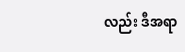လည်း ဒီအရာ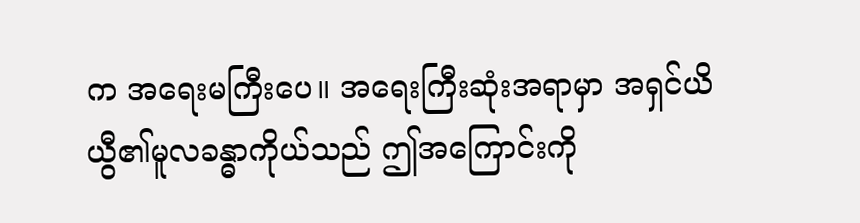က အရေးမကြီးပေ။ အရေးကြီးဆုံးအရာမှာ အရှင်ယိယွီ၏မူလခန္ဓာကိုယ်သည် ဤအကြောင်းကို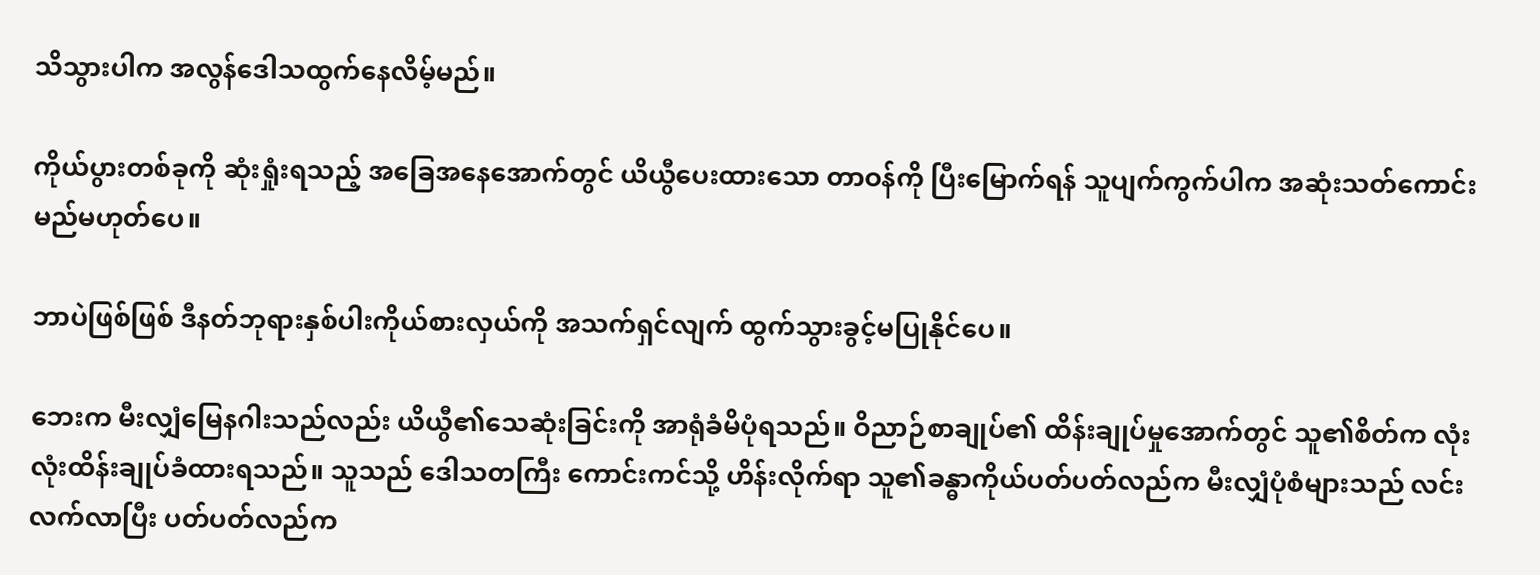သိသွားပါက အလွန်ဒေါသထွက်နေလိမ့်မည်။

ကိုယ်ပွားတစ်ခုကို ဆုံးရှုံးရသည့် အခြေအနေအောက်တွင် ယိယွီပေးထားသော တာဝန်ကို ပြီးမြောက်ရန် သူပျက်ကွက်ပါက အဆုံးသတ်ကောင်းမည်မဟုတ်ပေ။

ဘာပဲဖြစ်ဖြစ် ဒီနတ်ဘုရားနှစ်ပါးကိုယ်စားလှယ်ကို အသက်ရှင်လျက် ထွက်သွားခွင့်မပြုနိုင်ပေ။

ဘေးက မီးလျှံမြေနဂါးသည်လည်း ယိယွီ၏သေဆုံးခြင်းကို အာရုံခံမိပုံရသည်။ ဝိညာဉ်စာချုပ်၏ ထိန်းချုပ်မှုအောက်တွင် သူ၏စိတ်က လုံးလုံးထိန်းချုပ်ခံထားရသည်။ သူသည် ဒေါသတကြီး ကောင်းကင်သို့ ဟိန်းလိုက်ရာ သူ၏ခန္ဓာကိုယ်‌ပတ်ပတ်လည်က မီးလျှံပုံစံများသည် လင်းလက်လာပြီး ပတ်ပတ်လည်က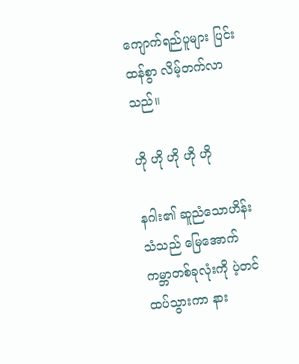ကျောက်ရည်ပူများ ပြင်းထန်စွာ လိမ့်တက်လာသည်။

ဟို ဟို ဟို ဟို ဟို

နဂါး၏ ဆူညံသောဟိန်းသံသည် မြေအောက်ကမ္ဘာတစ်ခုလုံးကို ပဲ့တင်ထပ်သွားကာ နား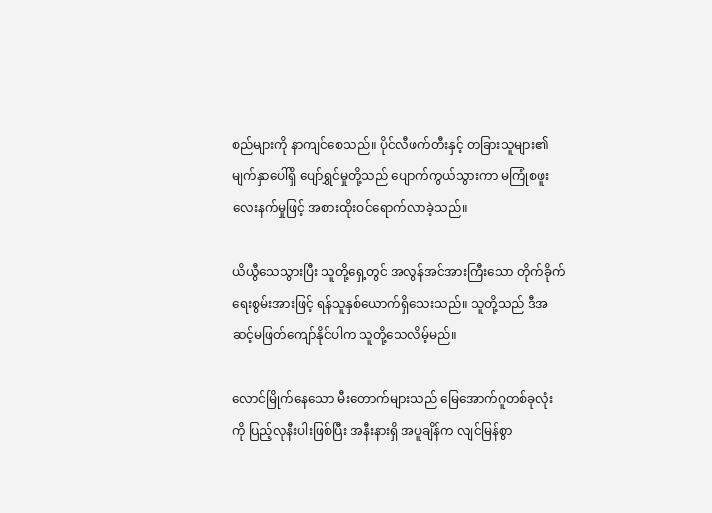စည်များကို နာကျင်စေသည်။ ပိုင်လီဖက်တီးနှင့် တခြားသူများ၏မျက်နှာပေါ်ရှိ ပျော်ရွှင်မှုတို့သည် ပျောက်ကွယ်သွားကာ မကြုံစဖူးလေးနက်မှုဖြင့် အစားထိုးဝင်ရောက်လာခဲ့သည်။

ယိယွီသေသွားပြီး သူတို့ရှေ့တွင် အလွန်အင်အားကြီးသော တိုက်ခိုက်ရေးစွမ်းအားဖြင့် ရန်သူနှစ်ယောက်ရှိသေးသည်။ သူတို့သည် ဒီအဆင့်မဖြတ်ကျော်နိုင်ပါက သူတို့သေလိမ့်မည်။

လောင်မြိုက်နေသော မီးတောက်များသည် မြေအောက်ဂူတစ်ခုလုံးကို ပြည့်လုနီးပါးဖြစ်ပြီး အနီးနားရှိ အပူချိန်က လျင်မြန်စွာ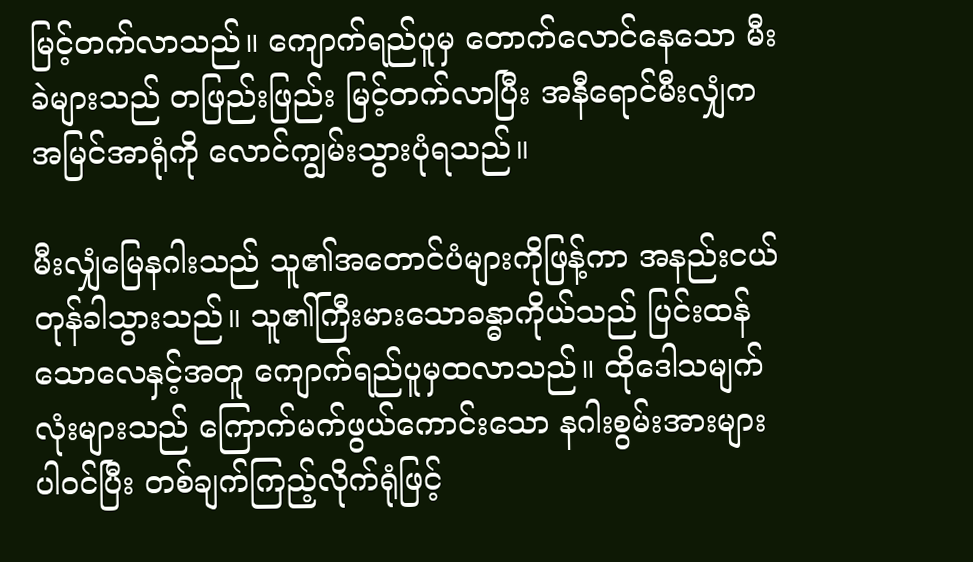မြင့်တက်လာသည်။ ကျောက်ရည်ပူမှ တောက်လောင်နေသော မီးခဲများသည် တဖြည်းဖြည်း မြင့်တက်လာပြီး အနီရောင်မီးလျှံက အမြင်အာရုံကို လောင်ကျွမ်းသွားပုံရသည်။

မီးလျှံမြေနဂါးသည် သူ၏အတောင်ပံများကိုဖြန့်ကာ အနည်းငယ်တုန်ခါသွားသည်။ သူ၏ကြီးမားသောခန္ဓာကိုယ်သည် ပြင်းထန်သောလေနှင့်အတူ ကျောက်ရည်ပူမှထလာသည်။ ထိုဒေါသမျက်လုံးများသည် ကြောက်မက်ဖွယ်ကောင်းသော နဂါးစွမ်းအားများပါဝင်ပြီး တစ်ချက်ကြည့်လိုက်ရုံဖြင့်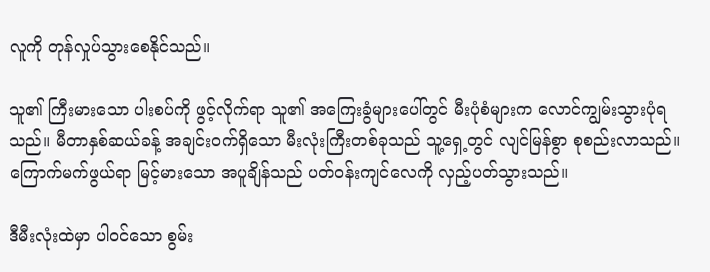လူကို တုန်လှုပ်သွားစေနိုင်သည်။

သူ၏ ကြီးမားသော ပါးစပ်ကို ဖွင့်လိုက်ရာ သူ၏ အကြေးခွံများပေါ်တွင် မီးပုံစံများက လောင်ကျွမ်းသွားပုံရသည်။ မီတာနှစ်ဆယ်ခန့် အချင်းဝက်ရှိသော မီးလုံးကြီးတစ်ခုသည် သူ့ရှေ့တွင် လျင်မြန်စွာ စုစည်းလာသည်။ ကြောက်မက်ဖွယ်ရာ မြင့်မားသော အပူချိန်သည် ပတ်ဝန်းကျင်လေကို လှည့်ပတ်သွားသည်။

ဒီမီးလုံးထဲမှာ ပါဝင်သော စွမ်း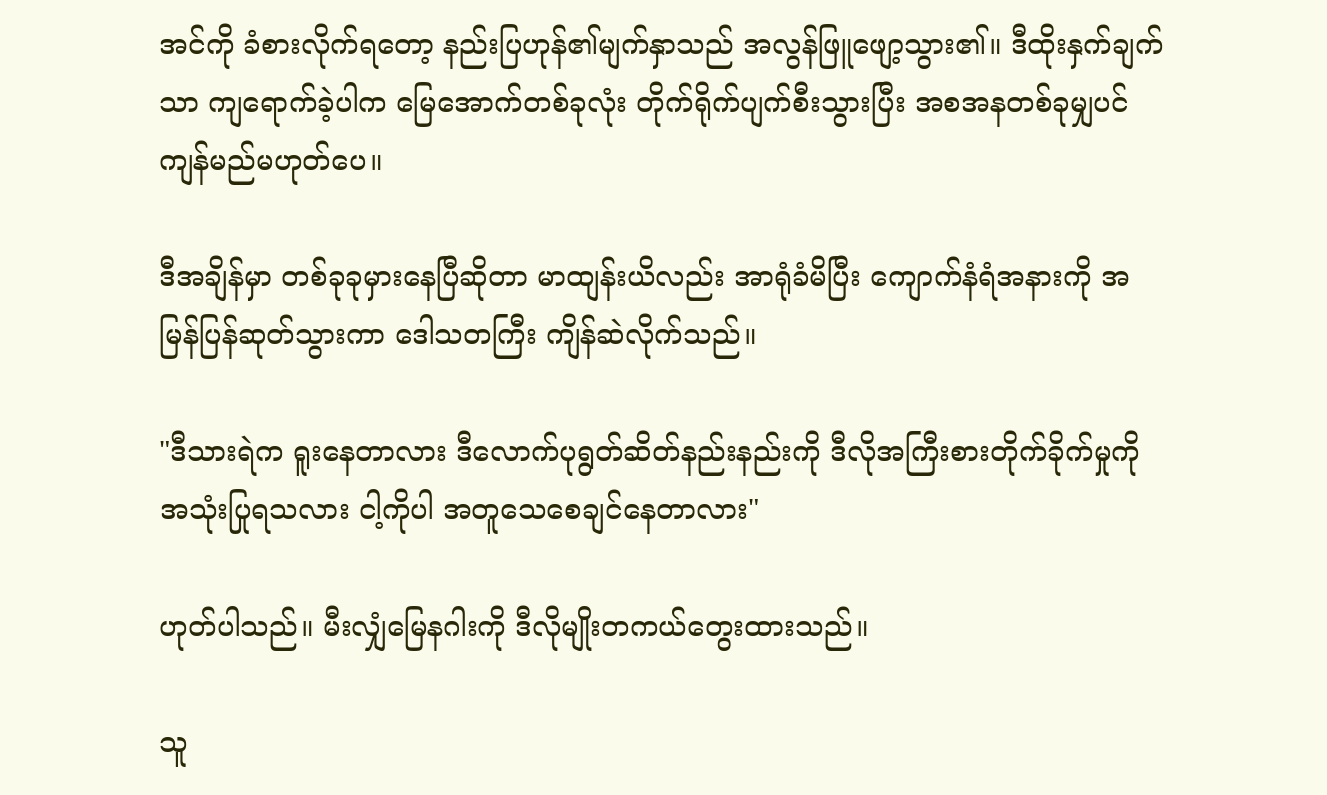အင်ကို ခံစားလိုက်ရတော့ နည်းပြဟုန်၏မျက်နှာသည် အလွန်ဖြူဖျော့သွား၏။ ဒီထိုးနှက်ချက်သာ ကျရောက်ခဲ့ပါက မြေအောက်တစ်ခုလုံး တိုက်ရိုက်ပျက်စီးသွားပြီး အစအနတစ်ခုမျှပင် ကျန်မည်မဟုတ်ပေ။

ဒီအချိန်မှာ တစ်ခုခုမှားနေပြီဆိုတာ မာထျန်းယိလည်း အာရုံခံမိပြီး ကျောက်နံရံအနားကို အမြန်ပြန်ဆုတ်သွားကာ ဒေါသတကြီး ကျိန်ဆဲလိုက်သည်။

"ဒီသားရဲက ရူးနေတာလား ဒီလောက်ပုရွတ်ဆိတ်နည်းနည်းကို ဒီလိုအကြီးစားတိုက်ခိုက်မှုကို အသုံးပြုရသလား ငါ့ကိုပါ အတူသေစေချင်နေတာလား"

ဟုတ်ပါသည်။ မီးလျှံမြေနဂါးကို ဒီလိုမျိုးတကယ်တွေးထားသည်။

သူ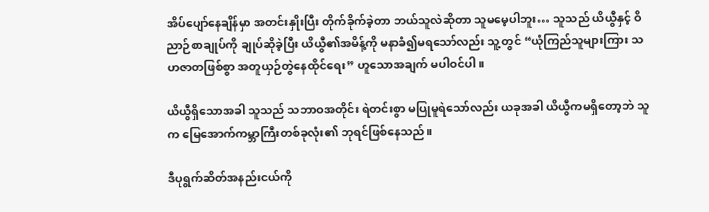အိပ်ပျော်နေချိန်မှာ အတင်းနှိုးပြီး တိုက်ခိုက်ခဲ့တာ ဘယ်သူလဲဆိုတာ သူမမေ့ပါဘူး… သူသည် ယိယွီနှင့် ဝိညာဉ်စာချုပ်ကို ချုပ်ဆိုခဲ့ပြီး ယိယွီ၏အမိန့်ကို မနာခံ၍မရသော်လည်း သူ့တွင် “ယုံကြည်သူများကြား သဟဇာတဖြစ်စွာ အတူယှဉ်တွဲနေထိုင်ရေး” ဟူသောအချက် မပါဝင်ပါ။

ယိယွီရှိသောအခါ သူသည် သဘာဝအတိုင်း ရဲတင်းစွာ မပြုမူရဲသော်လည်း ယခုအခါ ယိယွီကမရှိတော့ဘဲ သူက မြေအောက်ကမ္ဘာကြီးတစ်ခုလုံး၏ ဘုရင်ဖြစ်နေသည်။

ဒီပုရွက်ဆိတ်အနည်းငယ်ကို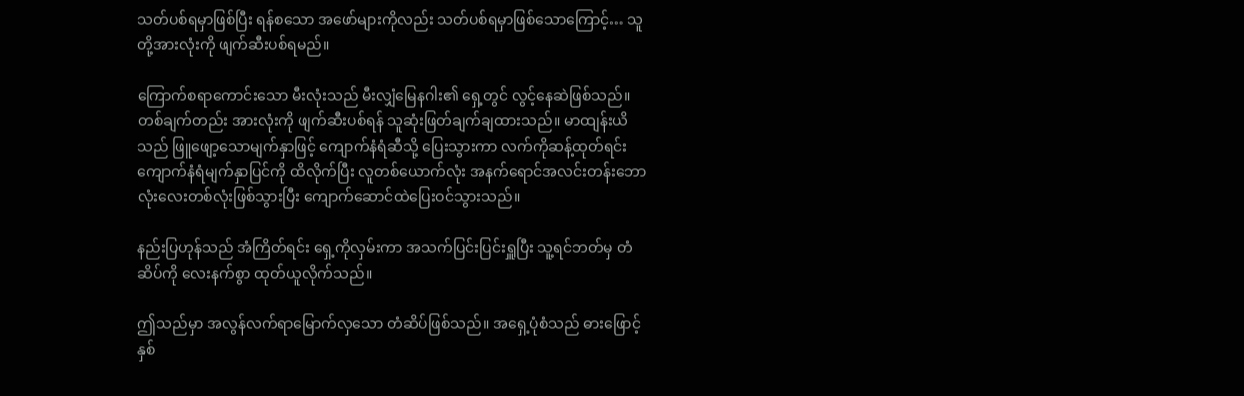သတ်ပစ်ရမှာဖြစ်ပြီး ရန်စသော အဖော်များကိုလည်း သတ်ပစ်ရမှာဖြစ်သောကြောင့်… သူတို့အားလုံးကို ဖျက်ဆီးပစ်ရမည်။

ကြောက်စရာကောင်းသော မီးလုံးသည် မီးလျှံမြေနဂါး၏ ရှေ့တွင် လွင့်နေဆဲဖြစ်သည်။ တစ်ချက်တည်း အားလုံးကို ဖျက်ဆီးပစ်ရန် သူဆုံးဖြတ်ချက်ချထားသည်။ မာထျန်းယိသည် ဖြူဖျော့သောမျက်နှာဖြင့် ကျောက်နံရံဆီသို့ ပြေးသွားကာ လက်ကိုဆန့်ထုတ်ရင်း ကျောက်နံရံမျက်နှာပြင်ကို ထိလိုက်ပြီး လူတစ်ယောက်လုံး အနက်ရောင်အလင်းတန်းဘောလုံးလေးတစ်လုံးဖြစ်သွားပြီး ကျောက်ဆောင်ထဲပြေးဝင်သွားသည်။

နည်းပြဟုန်သည် အံကြိတ်ရင်း ရှေ့ကိုလှမ်းကာ အသက်ပြင်းပြင်းရှူပြီး သူ့ရင်ဘတ်မှ တံဆိပ်ကို လေးနက်စွာ ထုတ်ယူလိုက်သည်။

ဤသည်မှာ အလွန်လက်ရာမြောက်လှသော တံဆိပ်ဖြစ်သည်။ အရှေ့ပုံစံသည် ဓားဖြောင့်နှစ်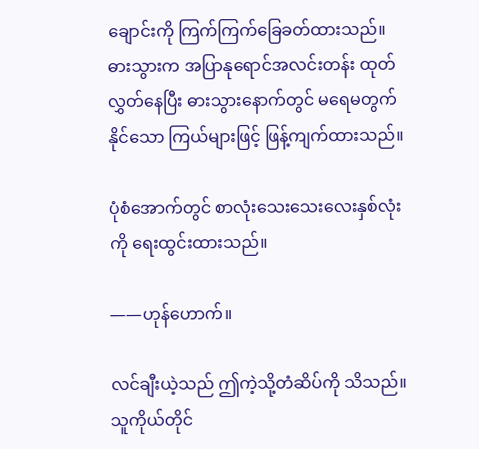ချောင်းကို ကြက်ကြက်ခြေခတ်ထားသည်။ ဓားသွားက အပြာနုရောင်အလင်းတန်း ထုတ်လွှတ်နေပြီး ဓားသွားနောက်တွင် မရေမတွက်နိုင်သော ကြယ်များဖြင့် ဖြန့်ကျက်ထားသည်။

ပုံစံအောက်တွင် စာလုံးသေးသေးလေးနှစ်လုံးကို ရေးထွင်းထားသည်။

——ဟုန်ဟောက်။

လင်ချီးယဲ့သည် ဤကဲ့သို့တံဆိပ်ကို သိသည်။ သူကိုယ်တိုင်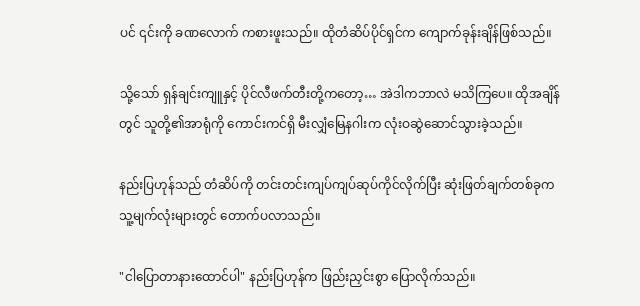ပင် ၎င်းကို ခဏလောက် ကစားဖူးသည်။ ထိုတံဆိပ်ပိုင်ရှင်က ကျောက်ခုန်းချိန်ဖြစ်သည်။

သို့သော် ရှန်ချင်းကျူနှင့် ပိုင်လီဖက်တီးတို့ကတော့… အဲဒါကဘာလဲ မသိကြပေ။ ထိုအချိန်တွင် သူတို့၏အာရုံကို ကောင်းကင်ရှိ မီးလျှံမြေနဂါးက လုံးဝဆွဲဆောင်သွားခဲ့သည်။

နည်းပြဟုန်သည် တံဆိပ်ကို တင်းတင်းကျပ်ကျပ်ဆုပ်ကိုင်လိုက်ပြီး ဆုံးဖြတ်ချက်တစ်ခုက သူ့မျက်လုံးများတွင် တောက်ပလာသည်။

"ငါပြောတာနားထောင်ပါ" နည်းပြဟုန်က ဖြည်းညှင်းစွာ ပြောလိုက်သည်။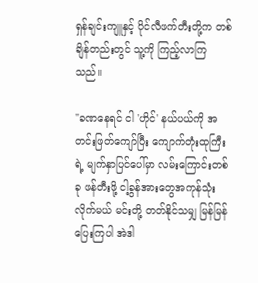ရှန်ချင်းကျူနှင့် ပိုင်လီဖက်တီးတို့က တစ်ချိန်တည်းတွင် သူ့ကို ကြည့်လာကြသည်။

"ခဏနေရင် ငါ 'ဟိုင်' နယ်ပယ်ကို အတင်းဖြတ်ကျော်ပြီး ကျောက်တုံးထုကြီးရဲ့ မျက်နှာပြင်ပေါ်မှာ လမ်းကြောင်းတစ်ခု ဖန်တီးဖို့ ငါ့ခွန်အားတွေအကုန်သုံးလိုက်မယ် မင်းတို့ တတ်နိုင်သမျှ မြန်မြန်ပြေးကြပါ အဲဒါ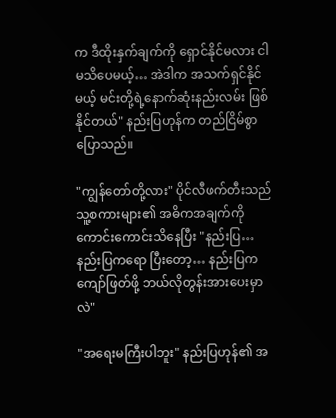က ဒီထိုးနှက်ချက်ကို ရှောင်နိုင်မလား ငါမသိပေမယ့်… အဲဒါက အသက်ရှင်နိုင်မယ့် မင်းတို့ရဲ့နောက်ဆုံးနည်းလမ်း ဖြစ်နိုင်တယ်" နည်းပြဟုန်က တည်ငြိမ်စွာပြောသည်။

"ကျွန်တော်တို့လား" ပိုင်လီဖက်တီးသည် သူ့စကားများ၏ အဓိကအချက်ကို ကောင်းကောင်းသိနေပြီး "နည်းပြ… နည်းပြကရော ပြီးတော့… နည်းပြက ကျော်ဖြတ်ဖို့ ဘယ်လိုတွန်းအားပေးမှာလဲ"

"အရေးမကြီးပါဘူး" နည်းပြဟုန်၏ အ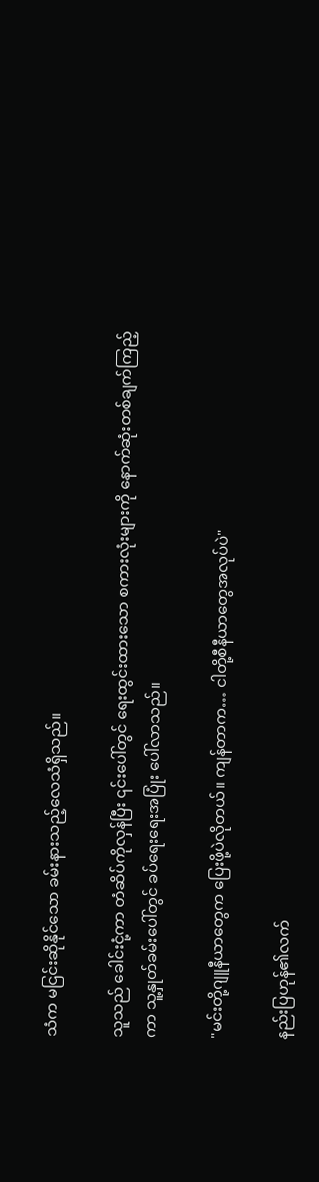သံက မငြင်းဆိုနိုင်သော ခမ်းနားသည့်လေသံရှိသည်။

သူသည် ခေါင်းငုံ့ကာ တံဆိပ်ကိုလှန်ပြီး ၎င်းပေါ်တွင် ရေးထွင်းထားသော စကားလုံးများကို နောက်ဆုံးတစ်ချက်ကြည့်ကာ သူ့နှုတ်ခမ်းပေါ်တွင် ခပ်ရေးရေးအပြုံး ပေါ်လာသည်။

"မင်းတို့ဂျူနီယာတွေက ပြေးဖို့ပဲလိုတယ်။ ကျန်တာက… ငါတို့စီနီယာတွေအလုပ်ပဲ"

နည်းပြဟုန်၏လက်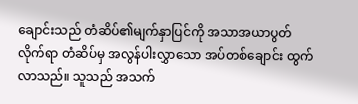ချောင်းသည် တံဆိပ်၏မျက်နှာပြင်ကို အသာအယာပွတ်လိုက်ရာ တံဆိပ်မှ အလွန်ပါးလွှာသော အပ်တစ်ချောင်း ထွက်လာသည်။ သူသည် အသက်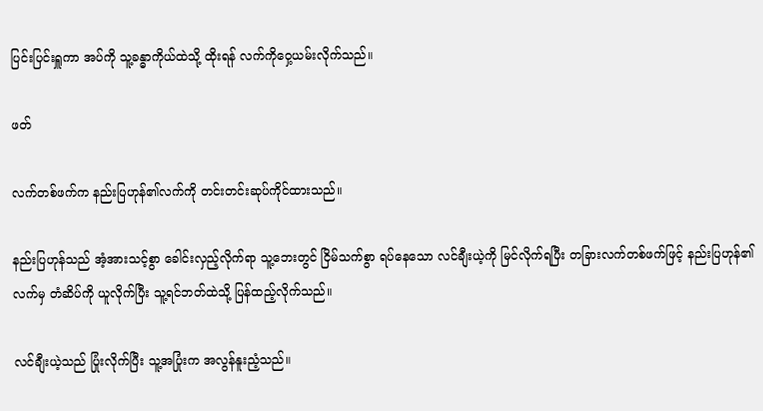ပြင်းပြင်းရှူကာ အပ်ကို သူ့ခန္ဓာကိုယ်ထဲသို့ ထိုးရန် လက်ကိုဝှေ့ယမ်းလိုက်သည်။

ဖတ်

လက်တစ်ဖက်က နည်းပြဟုန်၏လက်ကို တင်းတင်းဆုပ်ကိုင်ထားသည်။

နည်းပြဟုန်သည် အံ့အားသင့်စွာ ခေါင်းလှည့်လိုက်ရာ သူ့ဘေးတွင် ငြိမ်သက်စွာ ရပ်နေသော လင်ချီးယဲ့ကို မြင်လိုက်ရပြီး တခြားလက်တစ်ဖက်ဖြင့် နည်းပြဟုန်၏လက်မှ တံဆိပ်ကို ယူလိုက်ပြီး သူ့ရင်ဘတ်ထဲသို့ ပြန်ထည့်လိုက်သည်။

လင်ချီးယဲ့သည် ပြုံးလိုက်ပြီး သူ့အပြုံးက အလွန်နူးညံ့သည်။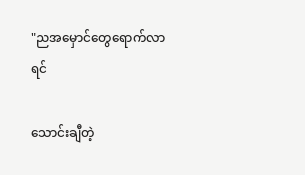"ညအမှောင်တွေရောက်လာရင်

သောင်းချီတဲ့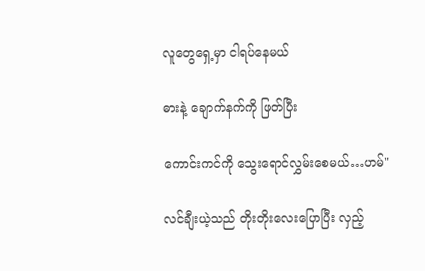လူတွေရှေ့မှာ ငါရပ်နေမယ်

ဓားနဲ့ ချောက်နက်ကို ဖြတ်ပြီး

ကောင်းကင်ကို သွေးရောင်လွှမ်းစေမယ်…ဟမ်"

လင်ချီးယဲ့သည် တိုးတိုးလေးပြောပြီး လှည့်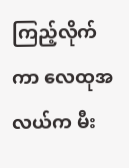ကြည့်လိုက်ကာ လေထုအလယ်က မီး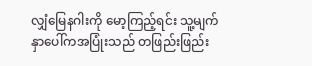လျှံမြေနဂါးကို မော့ကြည့်ရင်း သူ့မျက်နှာပေါ်ကအပြုံးသည် တဖြည်းဖြည်း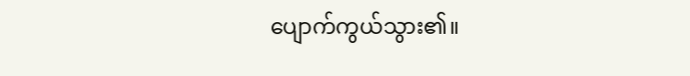ပျောက်ကွယ်သွား၏။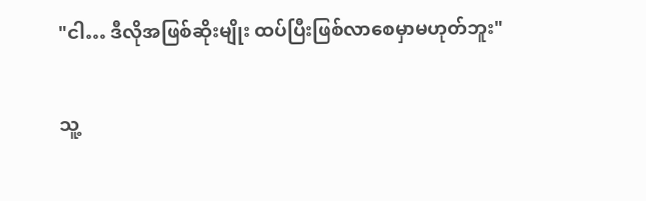"ငါ… ဒီလိုအဖြစ်ဆိုးမျိုး ထပ်ပြီးဖြစ်လာစေမှာမဟုတ်ဘူး"

သူ့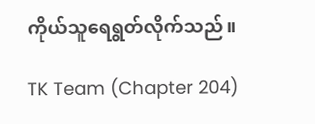ကိုယ်သူရေရွတ်လိုက်သည်။

TK Team (Chapter 204)